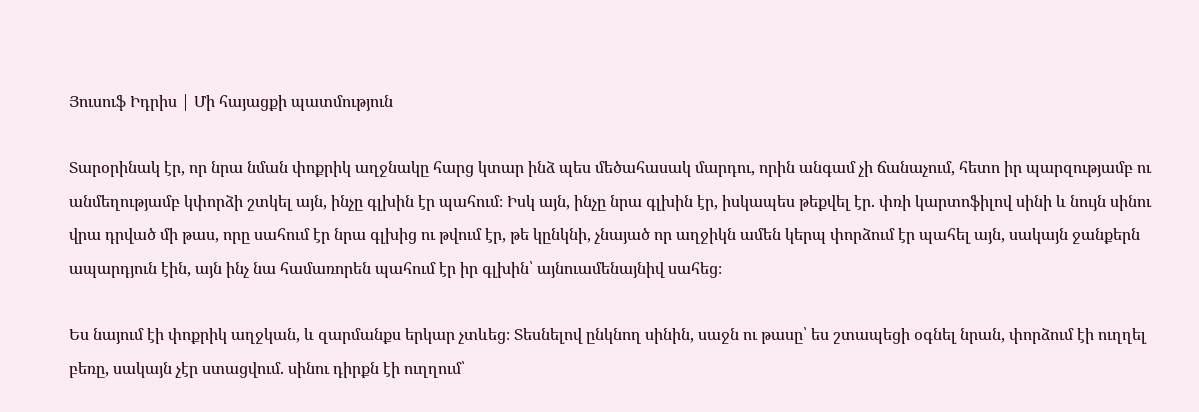Յուսուֆ Իդրիս | Մի հայացքի պատմություն

Տարօրինակ էր, որ նրա նման փոքրիկ աղջնակը հարց կտար ինձ պես մեծահասակ մարդու, որին անգամ չի ճանաչում, հետո իր պարզությամբ ու անմեղությամբ կփորձի շտկել այն, ինչը գլխին էր պահում։ Իսկ այն, ինչը նրա գլխին էր, իսկապես թեքվել էր. փռի կարտոֆիլով սինի և նույն սինու վրա դրված մի թաս, որը սահում էր նրա գլխից ու թվում էր, թե կընկնի, չնայած որ աղջիկն ամեն կերպ փորձում էր պահել այն, սակայն ջանքերն ապարդյուն էին, այն ինչ նա համառորեն պահում էր իր գլխին՝ այնուամենայնիվ սահեց։

Ես նայում էի փոքրիկ աղջկան, և զարմանքս երկար չտևեց։ Տեսնելով ընկնող սինին, սաջն ու թասը՝ ես շտապեցի օգնել նրան, փորձում էի ուղղել բեռը, սակայն չէր ստացվում. սինու դիրքն էի ուղղում՝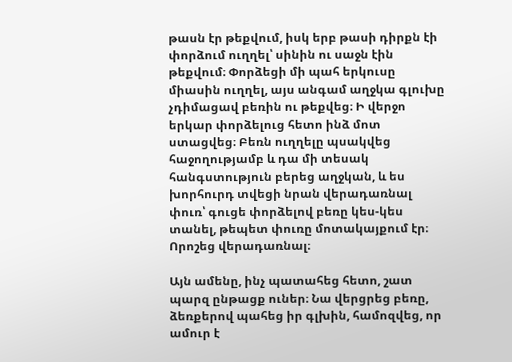թասն էր թեքվում, իսկ երբ թասի դիրքն էի փորձում ուղղել՝ սինին ու սաջն էին թեքվում։ Փորձեցի մի պահ երկուսը միասին ուղղել, այս անգամ աղջկա գլուխը չդիմացավ բեռին ու թեքվեց։ Ի վերջո երկար փորձելուց հետո ինձ մոտ ստացվեց։ Բեռն ուղղելը պսակվեց հաջողությամբ և դա մի տեսակ հանգստություն բերեց աղջկան, և ես խորհուրդ տվեցի նրան վերադառնալ փուռ՝ գուցե փորձելով բեռը կես-կես տանել, թեպետ փուռը մոտակայքում էր։ Որոշեց վերադառնալ։

Այն ամենը, ինչ պատահեց հետո, շատ պարզ ընթացք ուներ։ Նա վերցրեց բեռը, ձեռքերով պահեց իր գլխին, համոզվեց, որ ամուր է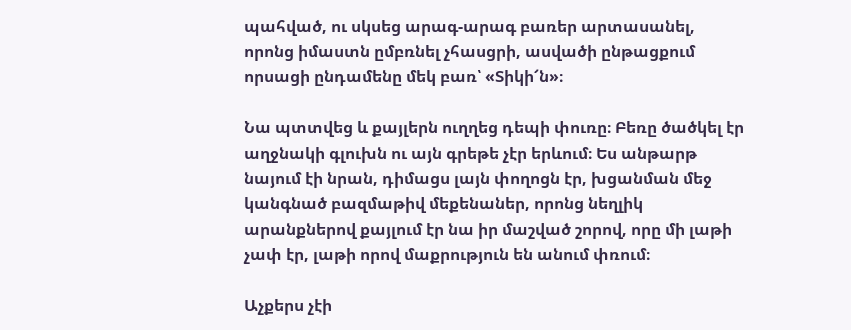պահված, ու սկսեց արագ-արագ բառեր արտասանել, որոնց իմաստն ըմբռնել չհասցրի, ասվածի ընթացքում որսացի ընդամենը մեկ բառ՝ «Տիկի՜ն»։

Նա պտտվեց և քայլերն ուղղեց դեպի փուռը։ Բեռը ծածկել էր աղջնակի գլուխն ու այն գրեթե չէր երևում։ Ես անթարթ նայում էի նրան, դիմացս լայն փողոցն էր, խցանման մեջ կանգնած բազմաթիվ մեքենաներ, որոնց նեղլիկ արանքներով քայլում էր նա իր մաշված շորով, որը մի լաթի չափ էր, լաթի որով մաքրություն են անում փռում։

Աչքերս չէի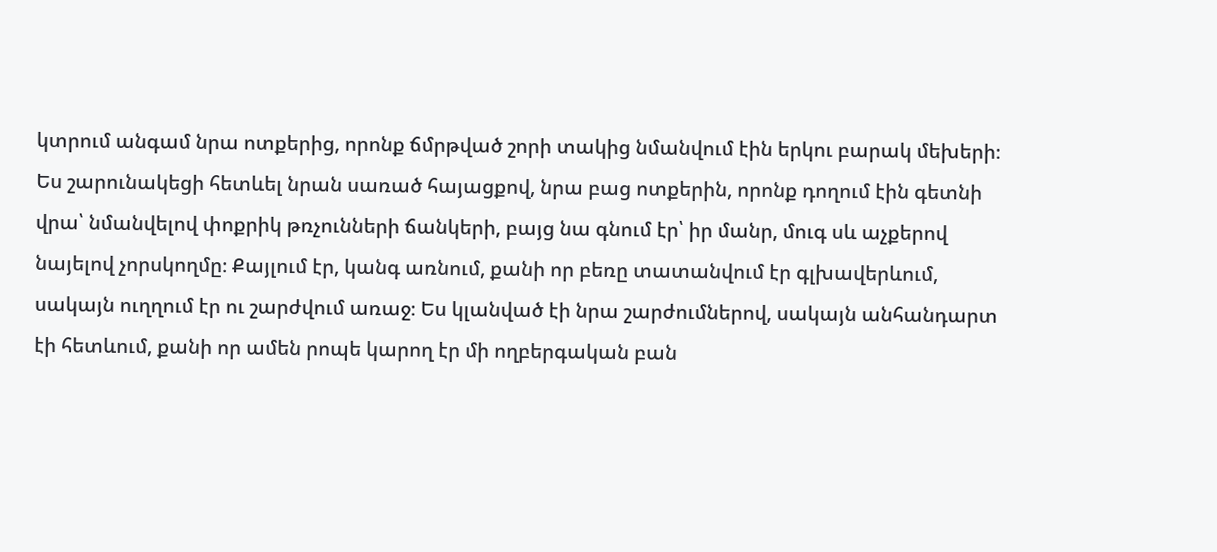կտրում անգամ նրա ոտքերից, որոնք ճմրթված շորի տակից նմանվում էին երկու բարակ մեխերի։ Ես շարունակեցի հետևել նրան սառած հայացքով, նրա բաց ոտքերին, որոնք դողում էին գետնի վրա՝ նմանվելով փոքրիկ թռչունների ճանկերի, բայց նա գնում էր՝ իր մանր, մուգ սև աչքերով նայելով չորսկողմը։ Քայլում էր, կանգ առնում, քանի որ բեռը տատանվում էր գլխավերևում, սակայն ուղղում էր ու շարժվում առաջ։ Ես կլանված էի նրա շարժումներով, սակայն անհանդարտ էի հետևում, քանի որ ամեն րոպե կարող էր մի ողբերգական բան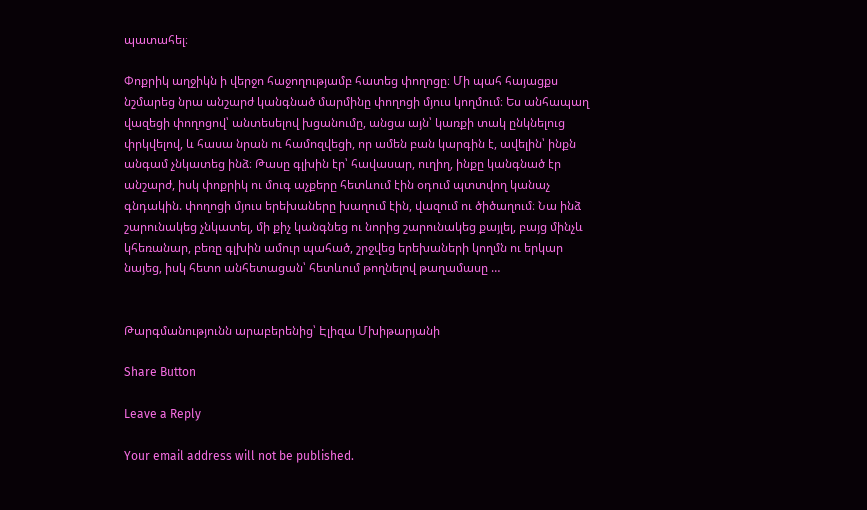պատահել։

Փոքրիկ աղջիկն ի վերջո հաջողությամբ հատեց փողոցը։ Մի պահ հայացքս նշմարեց նրա անշարժ կանգնած մարմինը փողոցի մյուս կողմում։ Ես անհապաղ վազեցի փողոցով՝ անտեսելով խցանումը, անցա այն՝ կառքի տակ ընկնելուց փրկվելով, և հասա նրան ու համոզվեցի, որ ամեն բան կարգին է, ավելին՝ ինքն անգամ չնկատեց ինձ։ Թասը գլխին էր՝ հավասար, ուղիղ, ինքը կանգնած էր անշարժ, իսկ փոքրիկ ու մուգ աչքերը հետևում էին օդում պտտվող կանաչ գնդակին. փողոցի մյուս երեխաները խաղում էին, վազում ու ծիծաղում։ Նա ինձ շարունակեց չնկատել, մի քիչ կանգնեց ու նորից շարունակեց քայլել, բայց մինչև կհեռանար, բեռը գլխին ամուր պահած, շրջվեց երեխաների կողմն ու երկար նայեց, իսկ հետո անհետացան՝ հետևում թողնելով թաղամասը …


Թարգմանությունն արաբերենից՝ Էլիզա Մխիթարյանի

Share Button

Leave a Reply

Your email address will not be published.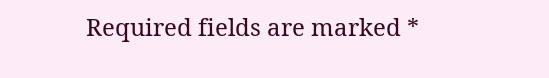Required fields are marked *